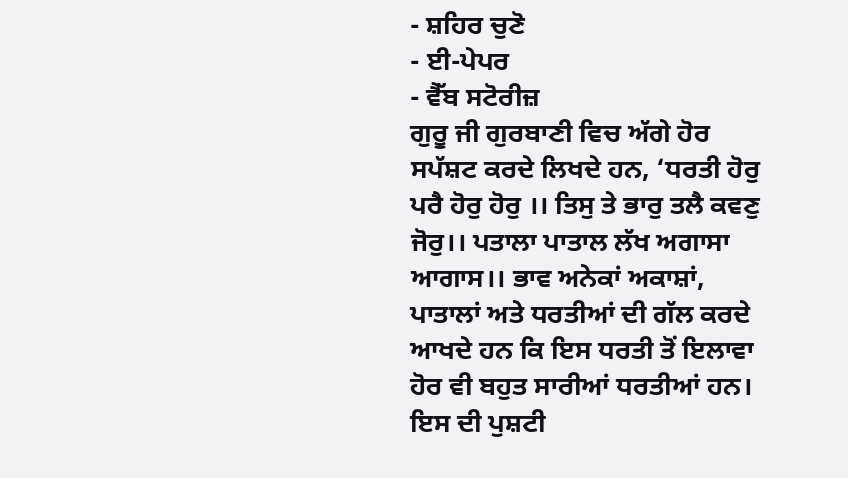- ਸ਼ਹਿਰ ਚੁਣੋ
- ਈ-ਪੇਪਰ
- ਵੈੱਬ ਸਟੋਰੀਜ਼
ਗੁਰੂ ਜੀ ਗੁਰਬਾਣੀ ਵਿਚ ਅੱਗੇ ਹੋਰ ਸਪੱਸ਼ਟ ਕਰਦੇ ਲਿਖਦੇ ਹਨ, ‘ਧਰਤੀ ਹੋਰੁ ਪਰੈ ਹੋਰੁ ਹੋਰੁ ।। ਤਿਸੁ ਤੇ ਭਾਰੁ ਤਲੈ ਕਵਣੁ ਜੋਰੁ।। ਪਤਾਲਾ ਪਾਤਾਲ ਲੱਖ ਅਗਾਸਾ ਆਗਾਸ।। ਭਾਵ ਅਨੇਕਾਂ ਅਕਾਸ਼ਾਂ, ਪਾਤਾਲਾਂ ਅਤੇ ਧਰਤੀਆਂ ਦੀ ਗੱਲ ਕਰਦੇ ਆਖਦੇ ਹਨ ਕਿ ਇਸ ਧਰਤੀ ਤੋਂ ਇਲਾਵਾ ਹੋਰ ਵੀ ਬਹੁਤ ਸਾਰੀਆਂ ਧਰਤੀਆਂ ਹਨ। ਇਸ ਦੀ ਪੁਸ਼ਟੀ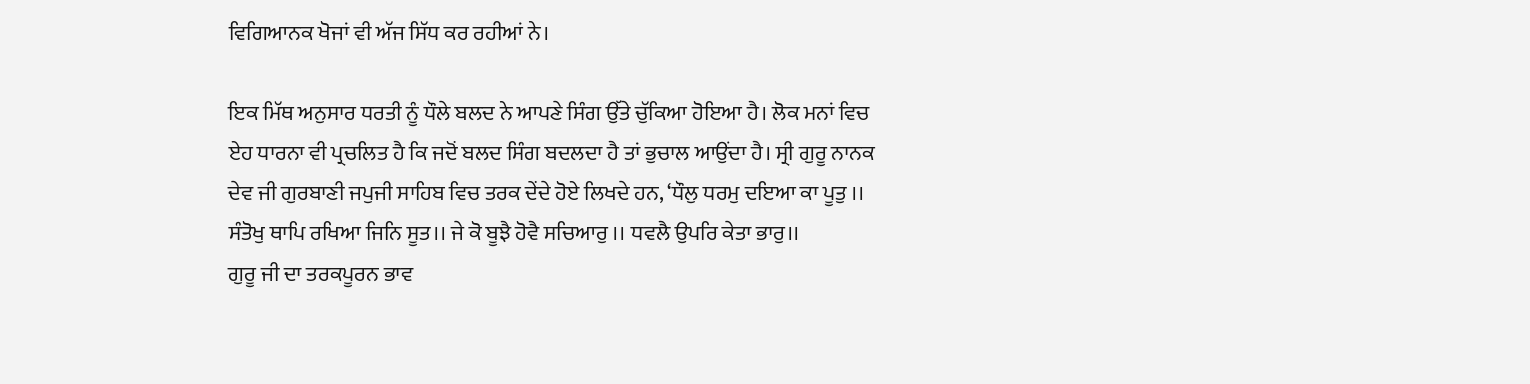ਵਿਗਿਆਨਕ ਖੋਜਾਂ ਵੀ ਅੱਜ ਸਿੱਧ ਕਰ ਰਹੀਆਂ ਨੇ।

ਇਕ ਮਿੱਥ ਅਨੁਸਾਰ ਧਰਤੀ ਨੂੰ ਧੌਲੇ ਬਲਦ ਨੇ ਆਪਣੇ ਸਿੰਗ ਉੱਤੇ ਚੁੱਕਿਆ ਹੋਇਆ ਹੈ। ਲੋਕ ਮਨਾਂ ਵਿਚ ਏਹ ਧਾਰਨਾ ਵੀ ਪ੍ਰਚਲਿਤ ਹੈ ਕਿ ਜਦੋਂ ਬਲਦ ਸਿੰਗ ਬਦਲਦਾ ਹੈ ਤਾਂ ਭੁਚਾਲ ਆਉਂਦਾ ਹੈ। ਸ੍ਰੀ ਗੁਰੂ ਨਾਨਕ ਦੇਵ ਜੀ ਗੁਰਬਾਣੀ ਜਪੁਜੀ ਸਾਹਿਬ ਵਿਚ ਤਰਕ ਦੇਂਦੇ ਹੋਏ ਲਿਖਦੇ ਹਨ, ‘ਧੌਲੁ ਧਰਮੁ ਦਇਆ ਕਾ ਪੂਤੁ ।। ਸੰਤੋਖੁ ਥਾਪਿ ਰਖਿਆ ਜਿਨਿ ਸੂਤ।। ਜੇ ਕੋ ਬੂਝੈ ਹੋਵੈ ਸਚਿਆਰੁ ।। ਧਵਲੈ ਉਪਰਿ ਕੇਤਾ ਭਾਰੁ।।
ਗੁਰੂ ਜੀ ਦਾ ਤਰਕਪੂਰਨ ਭਾਵ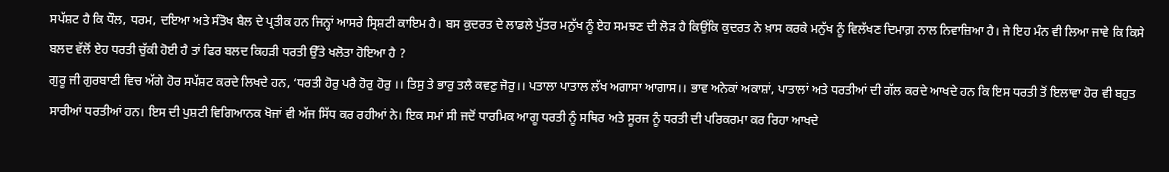ਸਪੱਸ਼ਟ ਹੈ ਕਿ ਧੌਲ, ਧਰਮ, ਦਇਆ ਅਤੇ ਸੰਤੋਖ ਬੈਲ ਦੇ ਪ੍ਰਤੀਕ ਹਨ ਜਿਨ੍ਹਾਂ ਆਸਰੇ ਸ੍ਰਿਸ਼ਟੀ ਕਾਇਮ ਹੈ। ਬਸ ਕੁਦਰਤ ਦੇ ਲਾਡਲੇ ਪੁੱਤਰ ਮਨੁੱਖ ਨੂੰ ਏਹ ਸਮਝਣ ਦੀ ਲੋੜ ਹੈ ਕਿਉਂਕਿ ਕੁਦਰਤ ਨੇ ਖ਼ਾਸ ਕਰਕੇ ਮਨੁੱਖ ਨੂੰ ਵਿਲੱਖਣ ਦਿਮਾਗ਼ ਨਾਲ ਨਿਵਾਜ਼ਿਆ ਹੈ। ਜੇ ਇਹ ਮੰਨ ਵੀ ਲਿਆ ਜਾਵੇ ਕਿ ਕਿਸੇ ਬਲਦ ਵੱਲੋਂ ਏਹ ਧਰਤੀ ਚੁੱਕੀ ਹੋਈ ਹੈ ਤਾਂ ਫਿਰ ਬਲਦ ਕਿਹੜੀ ਧਰਤੀ ਉੱਤੇ ਖਲੋਤਾ ਹੋਇਆ ਹੈ ?
ਗੁਰੂ ਜੀ ਗੁਰਬਾਣੀ ਵਿਚ ਅੱਗੇ ਹੋਰ ਸਪੱਸ਼ਟ ਕਰਦੇ ਲਿਖਦੇ ਹਨ, ‘ਧਰਤੀ ਹੋਰੁ ਪਰੈ ਹੋਰੁ ਹੋਰੁ ।। ਤਿਸੁ ਤੇ ਭਾਰੁ ਤਲੈ ਕਵਣੁ ਜੋਰੁ।। ਪਤਾਲਾ ਪਾਤਾਲ ਲੱਖ ਅਗਾਸਾ ਆਗਾਸ।। ਭਾਵ ਅਨੇਕਾਂ ਅਕਾਸ਼ਾਂ, ਪਾਤਾਲਾਂ ਅਤੇ ਧਰਤੀਆਂ ਦੀ ਗੱਲ ਕਰਦੇ ਆਖਦੇ ਹਨ ਕਿ ਇਸ ਧਰਤੀ ਤੋਂ ਇਲਾਵਾ ਹੋਰ ਵੀ ਬਹੁਤ ਸਾਰੀਆਂ ਧਰਤੀਆਂ ਹਨ। ਇਸ ਦੀ ਪੁਸ਼ਟੀ ਵਿਗਿਆਨਕ ਖੋਜਾਂ ਵੀ ਅੱਜ ਸਿੱਧ ਕਰ ਰਹੀਆਂ ਨੇ। ਇਕ ਸਮਾਂ ਸੀ ਜਦੋਂ ਧਾਰਮਿਕ ਆਗੂ ਧਰਤੀ ਨੂੰ ਸਥਿਰ ਅਤੇ ਸੂਰਜ ਨੂੰ ਧਰਤੀ ਦੀ ਪਰਿਕਰਮਾ ਕਰ ਰਿਹਾ ਆਖਦੇ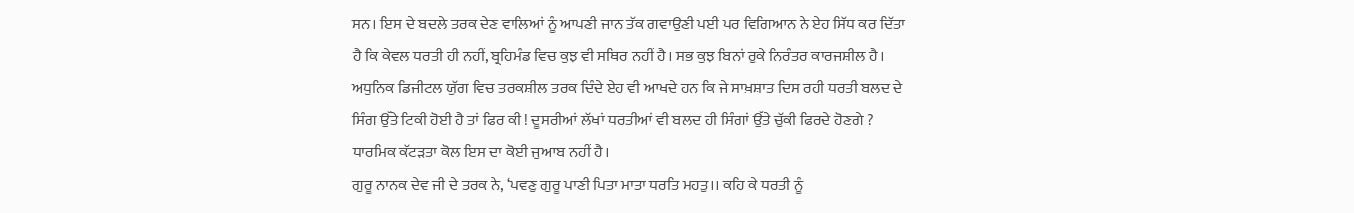ਸਨ। ਇਸ ਦੇ ਬਦਲੇ ਤਰਕ ਦੇਣ ਵਾਲਿਆਂ ਨੂੰ ਆਪਣੀ ਜਾਨ ਤੱਕ ਗਵਾਉਣੀ ਪਈ ਪਰ ਵਿਗਿਆਨ ਨੇ ਏਹ ਸਿੱਧ ਕਰ ਦਿੱਤਾ ਹੈ ਕਿ ਕੇਵਲ ਧਰਤੀ ਹੀ ਨਹੀਂ, ਬ੍ਰਹਿਮੰਡ ਵਿਚ ਕੁਝ ਵੀ ਸਥਿਰ ਨਹੀਂ ਹੈ। ਸਭ ਕੁਝ ਬਿਨਾਂ ਰੁਕੇ ਨਿਰੰਤਰ ਕਾਰਜਸ਼ੀਲ ਹੈ।
ਅਧੁਨਿਕ ਡਿਜੀਟਲ ਯੁੱਗ ਵਿਚ ਤਰਕਸ਼ੀਲ ਤਰਕ ਦਿੰਦੇ ਏਹ ਵੀ ਆਖਦੇ ਹਨ ਕਿ ਜੇ ਸਾਖ਼ਸ਼ਾਤ ਦਿਸ ਰਹੀ ਧਰਤੀ ਬਲਦ ਦੇ ਸਿੰਗ ਉੱਤੇ ਟਿਕੀ ਹੋਈ ਹੈ ਤਾਂ ਫਿਰ ਕੀ ! ਦੂਸਰੀਆਂ ਲੱਖਾਂ ਧਰਤੀਆਂ ਵੀ ਬਲਦ ਹੀ ਸਿੰਗਾਂ ਉੱਤੇ ਚੁੱਕੀ ਫਿਰਦੇ ਹੋਣਗੇ ? ਧਾਰਮਿਕ ਕੱਟੜਤਾ ਕੋਲ ਇਸ ਦਾ ਕੋਈ ਜੁਆਬ ਨਹੀਂ ਹੈ।
ਗੁਰੂ ਨਾਨਕ ਦੇਵ ਜੀ ਦੇ ਤਰਕ ਨੇ, ‘ਪਵਣੁ ਗੁਰੂ ਪਾਣੀ ਪਿਤਾ ਮਾਤਾ ਧਰਤਿ ਮਹਤੁ।। ਕਹਿ ਕੇ ਧਰਤੀ ਨੂੰ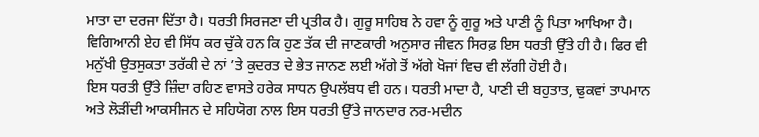ਮਾਤਾ ਦਾ ਦਰਜਾ ਦਿੱਤਾ ਹੈ। ਧਰਤੀ ਸਿਰਜਣਾ ਦੀ ਪ੍ਰਤੀਕ ਹੈ। ਗੁਰੂ ਸਾਹਿਬ ਨੇ ਹਵਾ ਨੂੰ ਗੁਰੂ ਅਤੇ ਪਾਣੀ ਨੂੰ ਪਿਤਾ ਆਖਿਆ ਹੈ। ਵਿਗਿਆਨੀ ਏਹ ਵੀ ਸਿੱਧ ਕਰ ਚੁੱਕੇ ਹਨ ਕਿ ਹੁਣ ਤੱਕ ਦੀ ਜਾਣਕਾਰੀ ਅਨੁਸਾਰ ਜੀਵਨ ਸਿਰਫ਼ ਇਸ ਧਰਤੀ ਉੱਤੇ ਹੀ ਹੈ। ਫਿਰ ਵੀ ਮਨੁੱਖੀ ਉਤਸੁਕਤਾ ਤਰੱਕੀ ਦੇ ਨਾਂ ’ਤੇ ਕੁਦਰਤ ਦੇ ਭੇਤ ਜਾਨਣ ਲਈ ਅੱਗੇ ਤੋਂ ਅੱਗੇ ਖੋਜਾਂ ਵਿਚ ਵੀ ਲੱਗੀ ਹੋਈ ਹੈ।
ਇਸ ਧਰਤੀ ਉੱਤੇ ਜ਼ਿੰਦਾ ਰਹਿਣ ਵਾਸਤੇ ਹਰੇਕ ਸਾਧਨ ਉਪਲੱਬਧ ਵੀ ਹਨ। ਧਰਤੀ ਮਾਦਾ ਹੈ, ਪਾਣੀ ਦੀ ਬਹੁਤਾਤ, ਢੁਕਵਾਂ ਤਾਪਮਾਨ ਅਤੇ ਲੋੜੀਂਦੀ ਆਕਸੀਜਨ ਦੇ ਸਹਿਯੋਗ ਨਾਲ ਇਸ ਧਰਤੀ ਉੱਤੇ ਜਾਨਦਾਰ ਨਰ-ਮਦੀਨ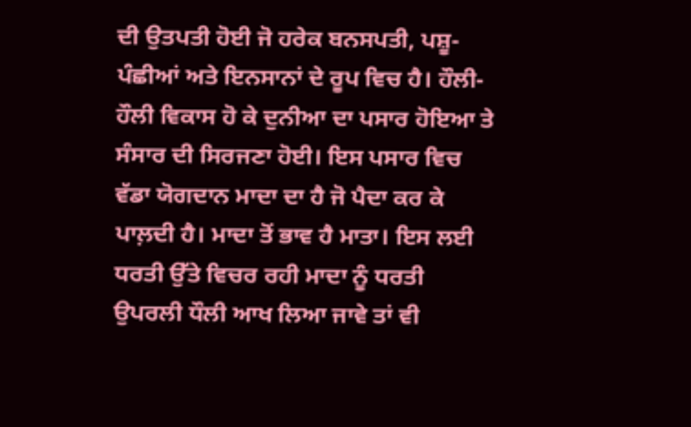ਦੀ ਉਤਪਤੀ ਹੋਈ ਜੋ ਹਰੇਕ ਬਨਸਪਤੀ, ਪਸ਼ੂ-ਪੰਛੀਆਂ ਅਤੇ ਇਨਸਾਨਾਂ ਦੇ ਰੂਪ ਵਿਚ ਹੈ। ਹੌਲੀ-ਹੌਲੀ ਵਿਕਾਸ ਹੋ ਕੇ ਦੁਨੀਆ ਦਾ ਪਸਾਰ ਹੋਇਆ ਤੇ ਸੰਸਾਰ ਦੀ ਸਿਰਜਣਾ ਹੋਈ। ਇਸ ਪਸਾਰ ਵਿਚ ਵੱਡਾ ਯੋਗਦਾਨ ਮਾਦਾ ਦਾ ਹੈ ਜੋ ਪੈਦਾ ਕਰ ਕੇ ਪਾਲ਼ਦੀ ਹੈ। ਮਾਦਾ ਤੋਂ ਭਾਵ ਹੈ ਮਾਤਾ। ਇਸ ਲਈ ਧਰਤੀ ਉੱਤੇ ਵਿਚਰ ਰਹੀ ਮਾਦਾ ਨੂੰ ਧਰਤੀ ਉਪਰਲੀ ਧੌਲੀ ਆਖ ਲਿਆ ਜਾਵੇ ਤਾਂ ਵੀ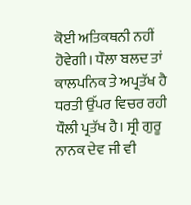ਕੋਈ ਅਤਿਕਥਨੀ ਨਹੀਂ ਹੋਵੇਗੀ। ਧੌਲਾ ਬਲਦ ਤਾਂ ਕਾਲਪਨਿਕ ਤੇ ਅਪ੍ਰਤੱਖ ਹੈ ਧਰਤੀ ਉੱਪਰ ਵਿਚਰ ਰਹੀ ਧੌਲੀ ਪ੍ਰਤੱਖ ਹੈ। ਸ੍ਰੀ ਗੁਰੂ ਨਾਨਕ ਦੇਵ ਜੀ ਵੀ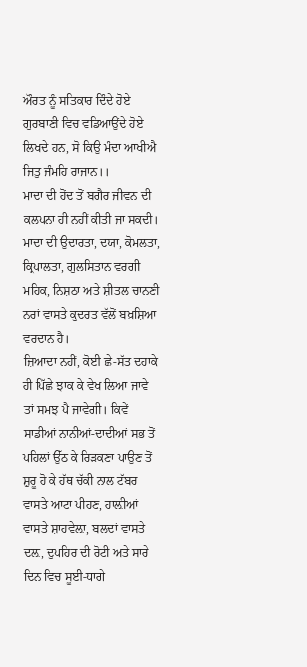ਔਰਤ ਨੂੰ ਸਤਿਕਾਰ ਦਿੰਦੇ ਹੋਏ ਗੁਰਬਾਣੀ ਵਿਚ ਵਡਿਆਉਂਦੇ ਹੋਏ ਲਿਖਦੇ ਹਨ, ਸੋ ਕਿਉ ਮੰਦਾ ਆਖੀਐ ਜਿਤੁ ਜੰਮਹਿ ਰਾਜਾਨ।।
ਮਾਦਾ ਦੀ ਹੋਂਦ ਤੋਂ ਬਗੈਰ ਜੀਵਨ ਦੀ ਕਲਪਨਾ ਹੀ ਨਹੀਂ ਕੀਤੀ ਜਾ ਸਕਦੀ। ਮਾਦਾ ਦੀ ਉਦਾਰਤਾ, ਦਯਾ, ਕੋਮਲਤਾ, ਕ੍ਰਿਪਾਲਤਾ, ਗੁਲਸਿਤਾਨ ਵਰਗੀ ਮਹਿਕ, ਨਿਸ਼ਠਾ ਅਤੇ ਸ਼ੀਤਲ ਚਾਨਣੀ ਨਰਾਂ ਵਾਸਤੇ ਕੁਦਰਤ ਵੱਲੋਂ ਬਖ਼ਸ਼ਿਆ ਵਰਦਾਨ ਹੈ।
ਜ਼ਿਆਦਾ ਨਹੀਂ, ਕੋਈ ਛੇ-ਸੱਤ ਦਹਾਕੇ ਹੀ ਪਿੱਛੇ ਝਾਕ ਕੇ ਵੇਖ ਲਿਆ ਜਾਵੇ ਤਾਂ ਸਮਝ ਪੈ ਜਾਵੇਗੀ। ਕਿਵੇਂ ਸਾਡੀਆਂ ਨਾਨੀਆਂ-ਦਾਦੀਆਂ ਸਭ ਤੋਂ ਪਹਿਲਾਂ ਉੱਠ ਕੇ ਰਿੜਕਣਾ ਪਾਉਣ ਤੋਂ ਸ਼ੁਰੂ ਹੋ ਕੇ ਹੱਥ ਚੱਕੀ ਨਾਲ ਟੱਬਰ ਵਾਸਤੇ ਆਟਾ ਪੀਹਣ, ਹਾਲ਼ੀਆਂ ਵਾਸਤੇ ਸ਼ਾਹਵੇਲ਼ਾ, ਬਲਦਾਂ ਵਾਸਤੇ ਦਲ਼, ਦੁਪਹਿਰ ਦੀ ਰੋਟੀ ਅਤੇ ਸਾਰੇ ਦਿਨ ਵਿਚ ਸੂਈ-ਧਾਗੇ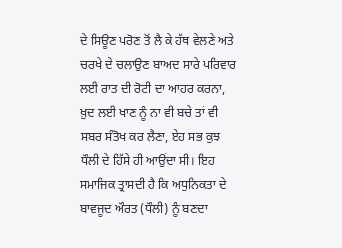ਦੇ ਸਿਊਣ ਪਰੋਣ ਤੋਂ ਲੈ ਕੇ ਹੱਥ ਵੇਲਣੇ ਅਤੇ ਚਰਖੇ ਦੇ ਚਲਾਉਣ ਬਾਅਦ ਸਾਰੇ ਪਰਿਵਾਰ ਲਈ ਰਾਤ ਦੀ ਰੋਟੀ ਦਾ ਆਹਰ ਕਰਨਾ, ਖ਼ੁਦ ਲਈ ਖਾਣ ਨੂੰ ਨਾ ਵੀ ਬਚੇ ਤਾਂ ਵੀ ਸਬਰ ਸੰਤੋਖ ਕਰ ਲੈਣਾ, ਏਹ ਸਭ ਕੁਝ ਧੌਲੀ ਦੇ ਹਿੱਸੇ ਹੀ ਆਉਂਦਾ ਸੀ। ਇਹ ਸਮਾਜਿਕ ਤ੍ਰਾਸਦੀ ਹੈ ਕਿ ਅਧੁਨਿਕਤਾ ਦੇ ਬਾਵਜੂਦ ਔਰਤ (ਧੌਲੀ) ਨੂੰ ਬਣਦਾ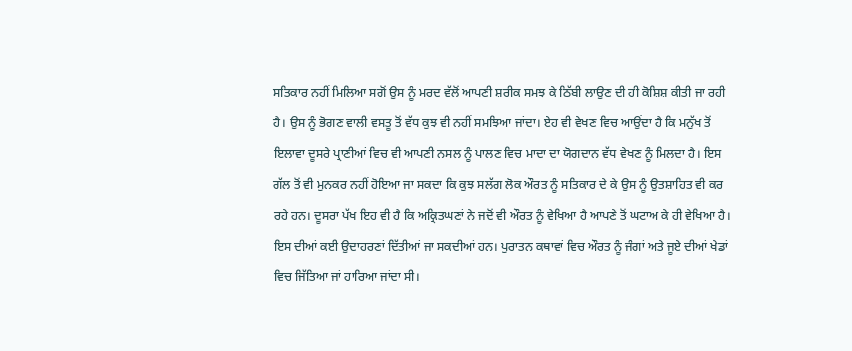ਸਤਿਕਾਰ ਨਹੀਂ ਮਿਲਿਆ ਸਗੋਂ ਉਸ ਨੂੰ ਮਰਦ ਵੱਲੋਂ ਆਪਣੀ ਸ਼ਰੀਕ ਸਮਝ ਕੇ ਠਿੱਬੀ ਲਾਉਣ ਦੀ ਹੀ ਕੋਸ਼ਿਸ਼ ਕੀਤੀ ਜਾ ਰਹੀ ਹੈ। ਉਸ ਨੂੰ ਭੋਗਣ ਵਾਲੀ ਵਸਤੂ ਤੋਂ ਵੱਧ ਕੁਝ ਵੀ ਨਹੀਂ ਸਮਝਿਆ ਜਾਂਦਾ। ਏਹ ਵੀ ਵੇਖਣ ਵਿਚ ਆਉਂਦਾ ਹੈ ਕਿ ਮਨੁੱਖ ਤੋਂ ਇਲਾਵਾ ਦੂਸਰੇ ਪ੍ਰਾਣੀਆਂ ਵਿਚ ਵੀ ਆਪਣੀ ਨਸਲ ਨੂੰ ਪਾਲਣ ਵਿਚ ਮਾਦਾ ਦਾ ਯੋਗਦਾਨ ਵੱਧ ਵੇਖਣ ਨੂੰ ਮਿਲਦਾ ਹੈ। ਇਸ ਗੱਲ ਤੋਂ ਵੀ ਮੁਨਕਰ ਨਹੀਂ ਹੋਇਆ ਜਾ ਸਕਦਾ ਕਿ ਕੁਝ ਸਲੱਗ ਲੋਕ ਔਰਤ ਨੂੰ ਸਤਿਕਾਰ ਦੇ ਕੇ ਉਸ ਨੂੰ ਉਤਸ਼ਾਹਿਤ ਵੀ ਕਰ ਰਹੇ ਹਨ। ਦੂਸਰਾ ਪੱਖ ਇਹ ਵੀ ਹੈ ਕਿ ਅਕ੍ਰਿਤਘਣਾਂ ਨੇ ਜਦੋਂ ਵੀ ਔਰਤ ਨੂੰ ਵੇਖਿਆ ਹੈ ਆਪਣੇ ਤੋਂ ਘਟਾਅ ਕੇ ਹੀ ਵੇਖਿਆ ਹੈ। ਇਸ ਦੀਆਂ ਕਈ ਉਦਾਹਰਣਾਂ ਦਿੱਤੀਆਂ ਜਾ ਸਕਦੀਆਂ ਹਨ। ਪੁਰਾਤਨ ਕਥਾਵਾਂ ਵਿਚ ਔਰਤ ਨੂੰ ਜੰਗਾਂ ਅਤੇ ਜੂਏ ਦੀਆਂ ਖੇਡਾਂ ਵਿਚ ਜਿੱਤਿਆ ਜਾਂ ਹਾਰਿਆ ਜਾਂਦਾ ਸੀ।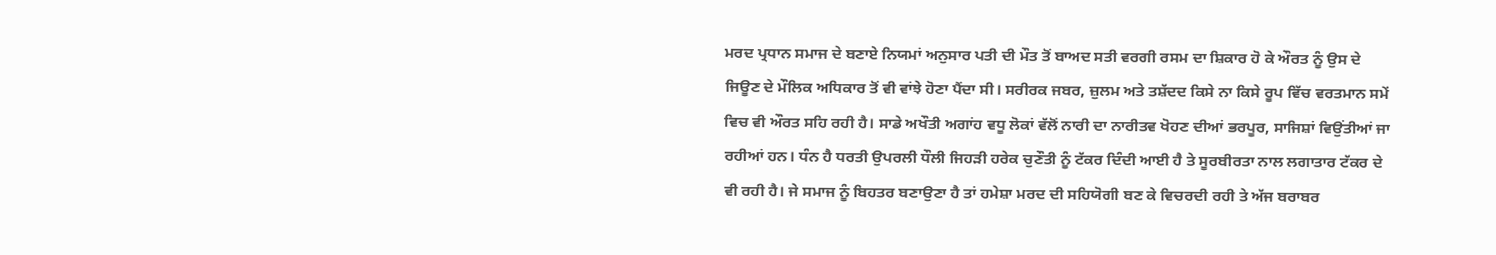ਮਰਦ ਪ੍ਰਧਾਨ ਸਮਾਜ ਦੇ ਬਣਾਏ ਨਿਯਮਾਂ ਅਨੁਸਾਰ ਪਤੀ ਦੀ ਮੌਤ ਤੋਂ ਬਾਅਦ ਸਤੀ ਵਰਗੀ ਰਸਮ ਦਾ ਸ਼ਿਕਾਰ ਹੋ ਕੇ ਔਰਤ ਨੂੰ ਉਸ ਦੇ ਜਿਊਣ ਦੇ ਮੌਲਿਕ ਅਧਿਕਾਰ ਤੋਂ ਵੀ ਵਾਂਝੇ ਹੋਣਾ ਪੈਂਦਾ ਸੀ। ਸਰੀਰਕ ਜਬਰ, ਜ਼ੁਲਮ ਅਤੇ ਤਸ਼ੱਦਦ ਕਿਸੇ ਨਾ ਕਿਸੇ ਰੂਪ ਵਿੱਚ ਵਰਤਮਾਨ ਸਮੇਂ ਵਿਚ ਵੀ ਔਰਤ ਸਹਿ ਰਹੀ ਹੈ। ਸਾਡੇ ਅਖੌਤੀ ਅਗਾਂਹ ਵਧੂ ਲੋਕਾਂ ਵੱਲੋਂ ਨਾਰੀ ਦਾ ਨਾਰੀਤਵ ਖੋਹਣ ਦੀਆਂ ਭਰਪੂਰ, ਸਾਜਿਸ਼ਾਂ ਵਿਉਂਤੀਆਂ ਜਾ ਰਹੀਆਂ ਹਨ। ਧੰਨ ਹੈ ਧਰਤੀ ਉਪਰਲੀ ਧੌਲੀ ਜਿਹੜੀ ਹਰੇਕ ਚੁਣੌਤੀ ਨੂੰ ਟੱਕਰ ਦਿੰਦੀ ਆਈ ਹੈ ਤੇ ਸੂਰਬੀਰਤਾ ਨਾਲ ਲਗਾਤਾਰ ਟੱਕਰ ਦੇ ਵੀ ਰਹੀ ਹੈ। ਜੇ ਸਮਾਜ ਨੂੰ ਬਿਹਤਰ ਬਣਾਉਣਾ ਹੈ ਤਾਂ ਹਮੇਸ਼ਾ ਮਰਦ ਦੀ ਸਹਿਯੋਗੀ ਬਣ ਕੇ ਵਿਚਰਦੀ ਰਹੀ ਤੇ ਅੱਜ ਬਰਾਬਰ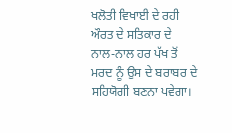ਖਲੋਤੀ ਵਿਖਾਈ ਦੇ ਰਹੀ ਔਰਤ ਦੇ ਸਤਿਕਾਰ ਦੇ ਨਾਲ-ਨਾਲ ਹਰ ਪੱਖ ਤੋਂ ਮਰਦ ਨੂੰ ਉਸ ਦੇ ਬਰਾਬਰ ਦੇ ਸਹਿਯੋਗੀ ਬਣਨਾ ਪਵੇਗਾ।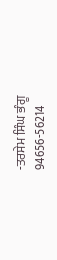-ਤਰਸੇਮ ਸਿੰਘ ਭੰਗੂ
94656-56214